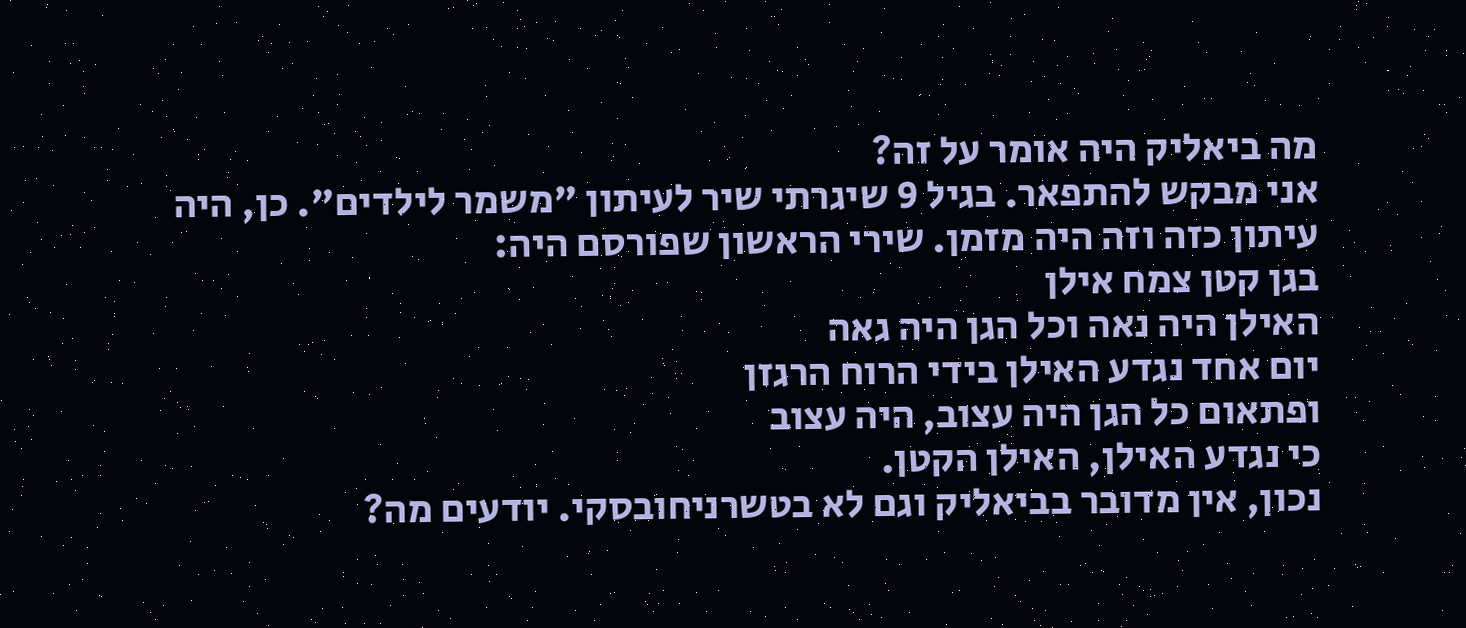מה ביאליק היה אומר על זה?
אני מבקש להתפאר. בגיל 9 שיגרתי שיר לעיתון "משמר לילדים". כן, היה עיתון כזה וזה היה מזמן. שירי הראשון שפורסם היה:
בגן קטן צמח אילן
האילן היה נאה וכל הגן היה גאה
יום אחד נגדע האילן בידי הרוח הרגזן
ופתאום כל הגן היה עצוב, היה עצוב
כי נגדע האילן, האילן הקטן.
נכון, אין מדובר בביאליק וגם לא בטשרניחובסקי. יודעים מה?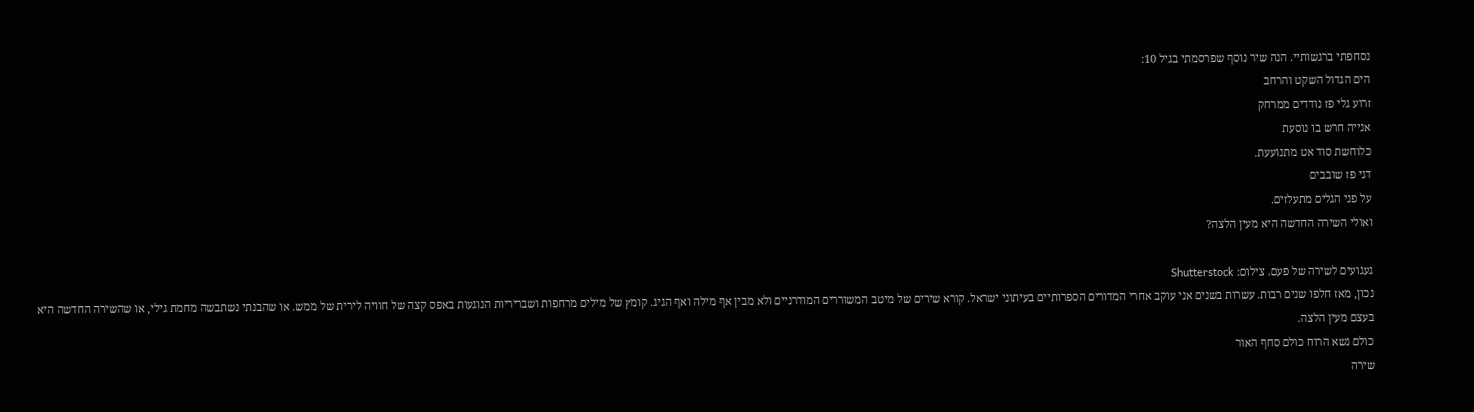נסחפתי ברגשותיי. הנה שיר נוסף שפרסמתי בגיל 10:
הים הגדול השקט והרחב
זרוע גלי פז נודדים ממרחק
אנייה חרש בו נוסעת
כלוחשת סוד אט מתנועעת.
דגי פז שובבים
על פני הגלים מתעלזים.
ואולי השירה החדשה היא מעין הלצה?

געגועים לשירה של פעם. צילום: Shutterstock
נכון, מאז חלפו שנים רבות. עשרות בשנים אני עוקב אחרי המדורים הספרותיים בעיתוני ישראל. קורא שירים של מיטב המשוררים המודרניים ולא מבין אף מילה ואף הגיג. קומץ של מילים מרחפות ושבריריות הנוגעות באפס קצה של חוויה לירית של ממש. או שהבנתי נשתבשה מחמת גילי, או שהשירה החדשה היא בעצם מעין הלצה.
כולם נשא הרוח כולם סחף האור
שירה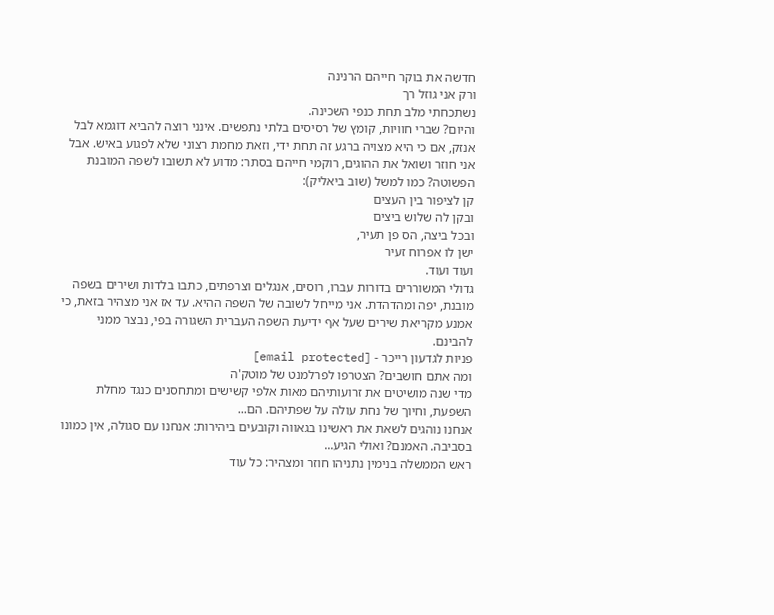חדשה את בוקר חייהם הרנינה
ורק אני גוזל רך
נשתכחתי מלב תחת כנפי השכינה.
והיום? שברי חוויות, קומץ של רסיסים בלתי נתפשים. אינני רוצה להביא דוגמא לבל אנזק, אם כי היא מצויה ברגע זה תחת ידי, וזאת מחמת רצוני שלא לפגוע באיש. אבל אני חוזר ושואל את ההוגים, רוקמי חייהם בסתר: מדוע לא תשובו לשפה המובנת הפשוטה? כמו למשל (שוב ביאליק):
קן לציפור בין העצים
ובקן לה שלוש ביצים
ובכל ביצה, הס פן תעיר,
ישן לו אפרוח זעיר
ועוד ועוד.
גדולי המשוררים בדורות עברו, רוסים, אנגלים וצרפתים, כתבו בלדות ושירים בשפה מובנת, יפה ומהדהדת. אני מייחל לשובה של השפה ההיא. עד אז אני מצהיר בזאת, כי אמנע מקריאת שירים שעל אף ידיעת השפה העברית השגורה בפי, נבצר ממני להבינם.
פניות לגדעון רייכר - [email protected]
ומה אתם חושבים? הצטרפו לפרלמנט של מוטק'ה
מדי שנה מושיטים את זרועותיהם מאות אלפי קשישים ומתחסנים כנגד מחלת השפעת, וחיוך של נחת עולה על שפתיהם. הם...
אנחנו נוהגים לשאת את ראשינו בגאווה וקובעים ביהירות: אנחנו עם סגולה, אין כמונו בסביבה. האמנם? ואולי הגיע...
ראש הממשלה בנימין נתניהו חוזר ומצהיר: כל עוד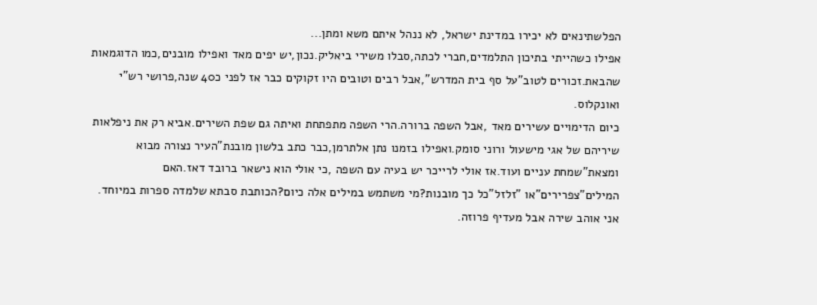הפלשתינאים לא יכירו במדינת ישראל, לא ננהל איתם משא ומתן...
אפילו כשהייתי בתיכון התלמדים,חברי לכתה,סבלו משירי ביאליק.נכון,יש יפים מאד ואפילו מובנים,כמו הדוגמאות שהבאת.זכורים לטוב"על סף בית המדרש",אבל רבים וטובים היו זקוקים כבר אז לפני כ40 שנה,פרושי רש"י ואונקלוס.
כיום הדימויים עשירים מאד ,אבל השפה ברורה.הרי השפה מתפתחת ואיתה גם שפת השירים.אביא רק את ניפלאות שיריהם של אגי מישעול ורוני סומק.ואפילו בזמנו נתן אלתרמן,כבר כתב בלשון מובנת"העיר נצורה מבוא ומצאת"שמחת עניים ועוד.אז אולי לרייכר יש בעיה עם השפה ,כי אולי הוא נישאר ברובד דאז.האם המילים"צפרירים"או "זלזל"כל כך מובנות?מי משתמש במילים אלה כיום?הכותבת סבתא שלמדה ספרות במיוחד.
אני אוהב שירה אבל מעדיף פרוזה.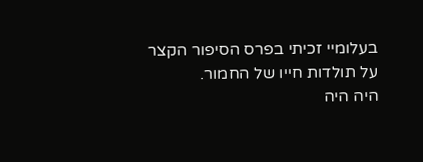בעלומיי זכיתי בפרס הסיפור הקצר
על תולדות חייו של החמור.
היה היה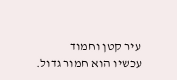עיר קטן וחמוד
עכשיו הוא חמור גדול.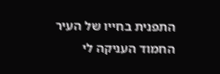התפנית בחייו של העיר
החמוד העניקה לי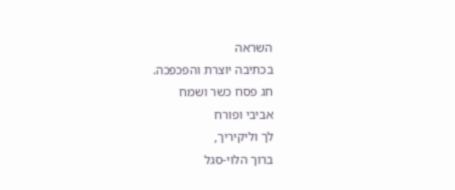השראה
בכתיבה יוצרת והפכפכה.
חג פסח כשר ושמח
אביבי ופורח
לך וליקיריך,
ברוך הלוי-סגל